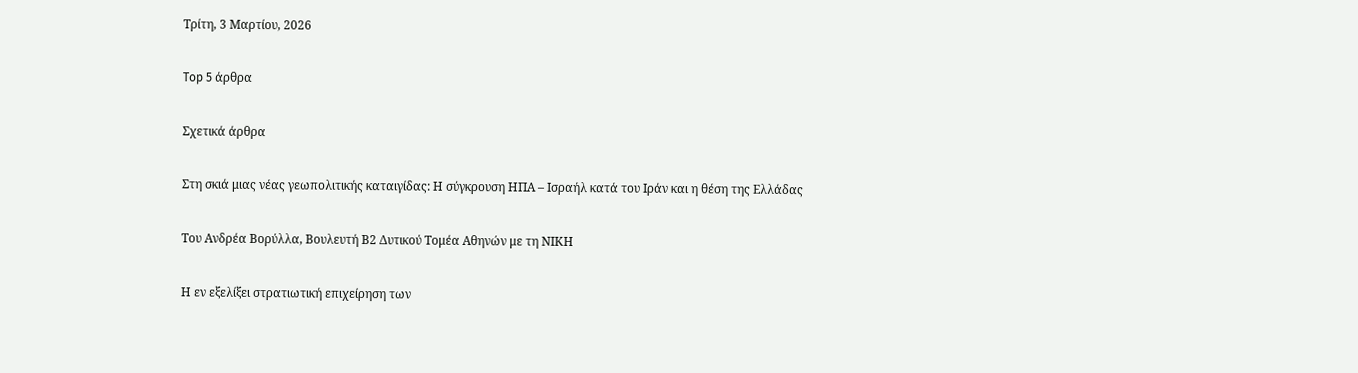Τρίτη, 3 Μαρτίου, 2026

Top 5 άρθρα

Σχετικά άρθρα

Στη σκιά μιας νέας γεωπολιτικής καταιγίδας: Η σύγκρουση ΗΠΑ – Ισραήλ κατά του Ιράν και η θέση της Ελλάδας

Του Ανδρέα Βορύλλα, Βουλευτή Β2 Δυτικού Τομέα Αθηνών με τη ΝΙΚΗ

Η εν εξελίξει στρατιωτική επιχείρηση των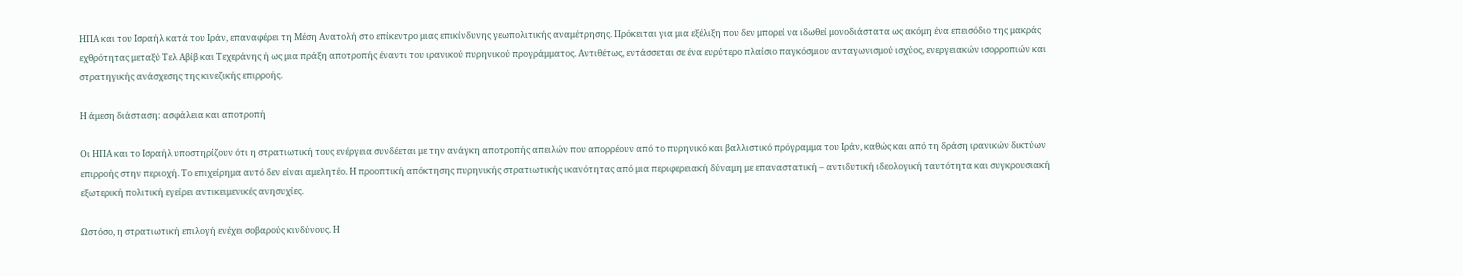ΗΠΑ και του Ισραήλ κατά του Ιράν, επαναφέρει τη Μέση Ανατολή στο επίκεντρο μιας επικίνδυνης γεωπολιτικής αναμέτρησης. Πρόκειται για μια εξέλιξη που δεν μπορεί να ιδωθεί μονοδιάστατα ως ακόμη ένα επεισόδιο της μακράς εχθρότητας μεταξύ Τελ Αβίβ και Τεχεράνης ή ως μια πράξη αποτροπής έναντι του ιρανικού πυρηνικού προγράμματος. Αντιθέτως, εντάσσεται σε ένα ευρύτερο πλαίσιο παγκόσμιου ανταγωνισμού ισχύος, ενεργειακών ισορροπιών και στρατηγικής ανάσχεσης της κινεζικής επιρροής.

Η άμεση διάσταση: ασφάλεια και αποτροπή

Οι ΗΠΑ και το Ισραήλ υποστηρίζουν ότι η στρατιωτική τους ενέργεια συνδέεται με την ανάγκη αποτροπής απειλών που απορρέουν από το πυρηνικό και βαλλιστικό πρόγραμμα του Ιράν, καθώς και από τη δράση ιρανικών δικτύων επιρροής στην περιοχή. Το επιχείρημα αυτό δεν είναι αμελητέο. Η προοπτική απόκτησης πυρηνικής στρατιωτικής ικανότητας από μια περιφερειακή δύναμη με επαναστατική – αντιδυτική ιδεολογική ταυτότητα και συγκρουσιακή εξωτερική πολιτική εγείρει αντικειμενικές ανησυχίες.

Ωστόσο, η στρατιωτική επιλογή ενέχει σοβαρούς κινδύνους. Η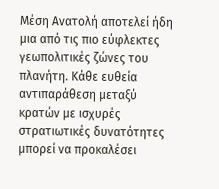Μέση Ανατολή αποτελεί ήδη μια από τις πιο εύφλεκτες γεωπολιτικές ζώνες του πλανήτη. Κάθε ευθεία αντιπαράθεση μεταξύ κρατών με ισχυρές στρατιωτικές δυνατότητες μπορεί να προκαλέσει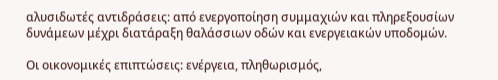αλυσιδωτές αντιδράσεις: από ενεργοποίηση συμμαχιών και πληρεξουσίων δυνάμεων μέχρι διατάραξη θαλάσσιων οδών και ενεργειακών υποδομών.

Οι οικονομικές επιπτώσεις: ενέργεια, πληθωρισμός,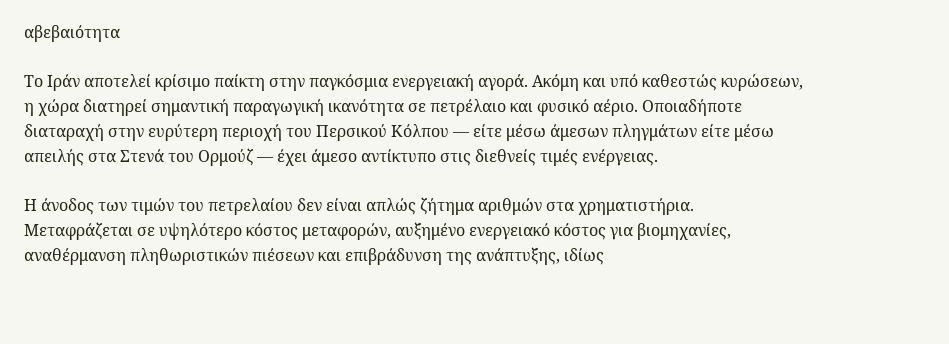αβεβαιότητα

Το Ιράν αποτελεί κρίσιμο παίκτη στην παγκόσμια ενεργειακή αγορά. Ακόμη και υπό καθεστώς κυρώσεων, η χώρα διατηρεί σημαντική παραγωγική ικανότητα σε πετρέλαιο και φυσικό αέριο. Οποιαδήποτε διαταραχή στην ευρύτερη περιοχή του Περσικού Κόλπου — είτε μέσω άμεσων πληγμάτων είτε μέσω απειλής στα Στενά του Ορμούζ — έχει άμεσο αντίκτυπο στις διεθνείς τιμές ενέργειας.

Η άνοδος των τιμών του πετρελαίου δεν είναι απλώς ζήτημα αριθμών στα χρηματιστήρια. Μεταφράζεται σε υψηλότερο κόστος μεταφορών, αυξημένο ενεργειακό κόστος για βιομηχανίες, αναθέρμανση πληθωριστικών πιέσεων και επιβράδυνση της ανάπτυξης, ιδίως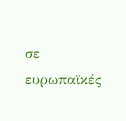σε ευρωπαϊκές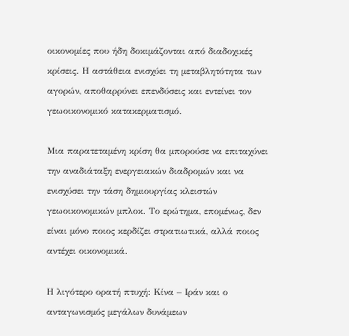οικονομίες που ήδη δοκιμάζονται από διαδοχικές κρίσεις. Η αστάθεια ενισχύει τη μεταβλητότητα των αγορών, αποθαρρύνει επενδύσεις και εντείνει τον γεωοικονομικό κατακερματισμό.

Μια παρατεταμένη κρίση θα μπορούσε να επιταχύνει την αναδιάταξη ενεργειακών διαδρομών και να ενισχύσει την τάση δημιουργίας κλειστών γεωοικονομικών μπλοκ. Το ερώτημα, επομένως, δεν είναι μόνο ποιος κερδίζει στρατιωτικά, αλλά ποιος αντέχει οικονομικά.

Η λιγότερο ορατή πτυχή: Κίνα – Ιράν και ο ανταγωνισμός μεγάλων δυνάμεων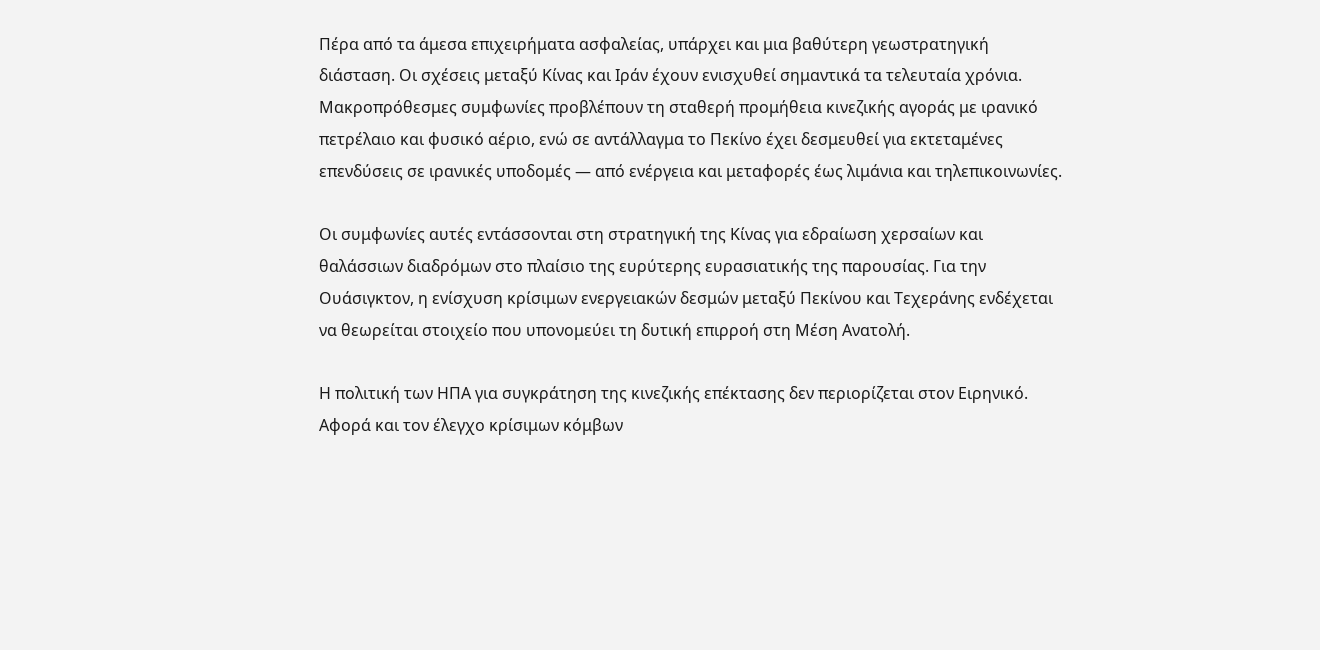Πέρα από τα άμεσα επιχειρήματα ασφαλείας, υπάρχει και μια βαθύτερη γεωστρατηγική διάσταση. Οι σχέσεις μεταξύ Κίνας και Ιράν έχουν ενισχυθεί σημαντικά τα τελευταία χρόνια. Μακροπρόθεσμες συμφωνίες προβλέπουν τη σταθερή προμήθεια κινεζικής αγοράς με ιρανικό πετρέλαιο και φυσικό αέριο, ενώ σε αντάλλαγμα το Πεκίνο έχει δεσμευθεί για εκτεταμένες επενδύσεις σε ιρανικές υποδομές — από ενέργεια και μεταφορές έως λιμάνια και τηλεπικοινωνίες.

Οι συμφωνίες αυτές εντάσσονται στη στρατηγική της Κίνας για εδραίωση χερσαίων και θαλάσσιων διαδρόμων στο πλαίσιο της ευρύτερης ευρασιατικής της παρουσίας. Για την Ουάσιγκτον, η ενίσχυση κρίσιμων ενεργειακών δεσμών μεταξύ Πεκίνου και Τεχεράνης ενδέχεται να θεωρείται στοιχείο που υπονομεύει τη δυτική επιρροή στη Μέση Ανατολή.

Η πολιτική των ΗΠΑ για συγκράτηση της κινεζικής επέκτασης δεν περιορίζεται στον Ειρηνικό. Αφορά και τον έλεγχο κρίσιμων κόμβων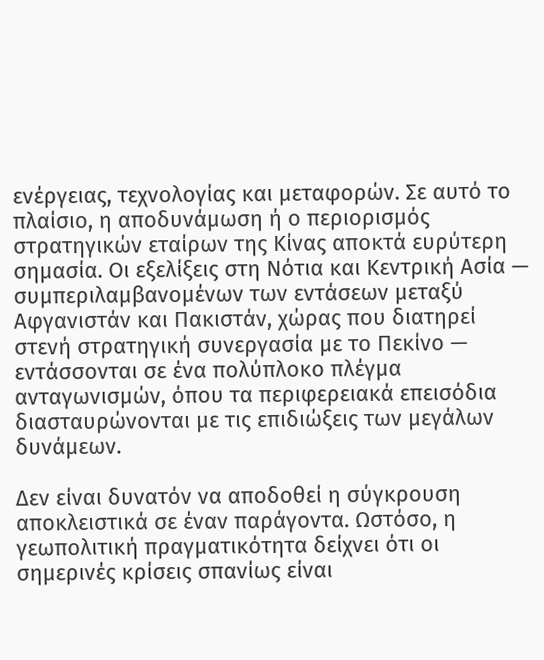ενέργειας, τεχνολογίας και μεταφορών. Σε αυτό το πλαίσιο, η αποδυνάμωση ή ο περιορισμός στρατηγικών εταίρων της Κίνας αποκτά ευρύτερη σημασία. Οι εξελίξεις στη Νότια και Κεντρική Ασία — συμπεριλαμβανομένων των εντάσεων μεταξύ Αφγανιστάν και Πακιστάν, χώρας που διατηρεί στενή στρατηγική συνεργασία με το Πεκίνο — εντάσσονται σε ένα πολύπλοκο πλέγμα ανταγωνισμών, όπου τα περιφερειακά επεισόδια διασταυρώνονται με τις επιδιώξεις των μεγάλων δυνάμεων.

Δεν είναι δυνατόν να αποδοθεί η σύγκρουση αποκλειστικά σε έναν παράγοντα. Ωστόσο, η γεωπολιτική πραγματικότητα δείχνει ότι οι σημερινές κρίσεις σπανίως είναι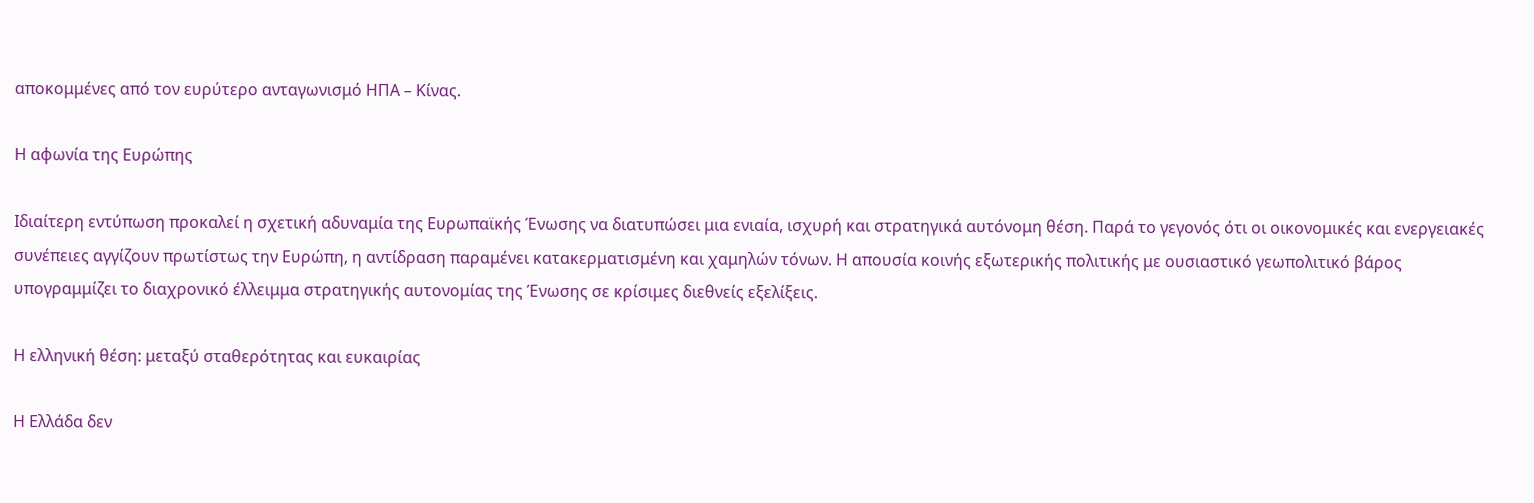αποκομμένες από τον ευρύτερο ανταγωνισμό ΗΠΑ – Κίνας.

Η αφωνία της Ευρώπης

Ιδιαίτερη εντύπωση προκαλεί η σχετική αδυναμία της Ευρωπαϊκής Ένωσης να διατυπώσει μια ενιαία, ισχυρή και στρατηγικά αυτόνομη θέση. Παρά το γεγονός ότι οι οικονομικές και ενεργειακές συνέπειες αγγίζουν πρωτίστως την Ευρώπη, η αντίδραση παραμένει κατακερματισμένη και χαμηλών τόνων. Η απουσία κοινής εξωτερικής πολιτικής με ουσιαστικό γεωπολιτικό βάρος υπογραμμίζει το διαχρονικό έλλειμμα στρατηγικής αυτονομίας της Ένωσης σε κρίσιμες διεθνείς εξελίξεις.

Η ελληνική θέση: μεταξύ σταθερότητας και ευκαιρίας

Η Ελλάδα δεν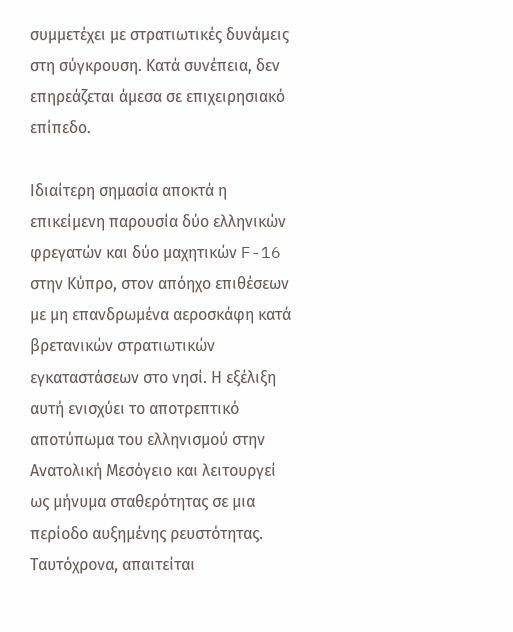συμμετέχει με στρατιωτικές δυνάμεις στη σύγκρουση. Κατά συνέπεια, δεν επηρεάζεται άμεσα σε επιχειρησιακό επίπεδο.

Ιδιαίτερη σημασία αποκτά η επικείμενη παρουσία δύο ελληνικών φρεγατών και δύο μαχητικών F-16 στην Κύπρο, στον απόηχο επιθέσεων με μη επανδρωμένα αεροσκάφη κατά βρετανικών στρατιωτικών εγκαταστάσεων στο νησί. Η εξέλιξη αυτή ενισχύει το αποτρεπτικό αποτύπωμα του ελληνισμού στην Ανατολική Μεσόγειο και λειτουργεί ως μήνυμα σταθερότητας σε μια περίοδο αυξημένης ρευστότητας. Ταυτόχρονα, απαιτείται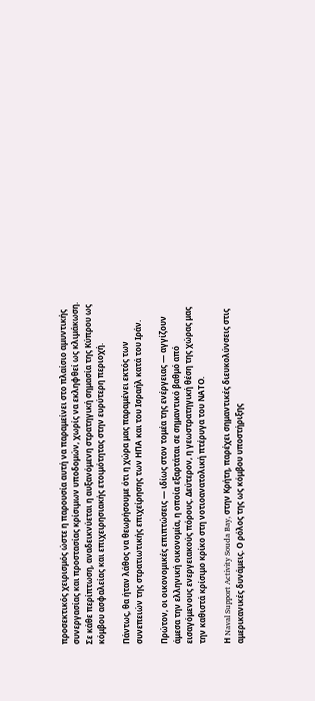προσεκτικός χειρισμός ώστε η παρουσία αυτή να παραμείνει στο πλαίσιο αμυντικής συνεργασίας και προστασίας κρίσιμων υποδομών, χωρίς να εκληφθεί ως κλιμάκωση. Σε κάθε περίπτωση, αναδεικνύεται η αυξανόμενη στρατηγική σημασία της Κύπρου ως κόμβου ασφαλείας και επιχειρησιακής ετοιμότητας στην ευρύτερη περιοχή.

Πάντως, θα ήταν λάθος να θεωρήσουμε ότι η χώρα μας παραμένει εκτός των συνεπειών της στρατιωτικής επιχείρησης των ΗΠΑ και του Ισραήλ κατά του Ιράν.

Πρώτον, οι οικονομικές επιπτώσεις — ιδίως στον τομέα της ενέργειας — αγγίζουν άμεσα την ελληνική οικονομία, η οποία εξαρτάται σε σημαντικό βαθμό από εισαγόμενους ενεργειακούς πόρους. Δεύτερον, η γεωστρατηγική θέση της χώρας μας την καθιστά κρίσιμο κρίκο στη νοτιοανατολική πτέρυγα του ΝΑΤΟ.

Η Naval Support Activity Souda Bay, στην Κρήτη, παρέχει σημαντικές διευκολύνσεις στις αμερικανικές δυνάμεις. Ο ρόλος της ως κόμβου υποστήριξης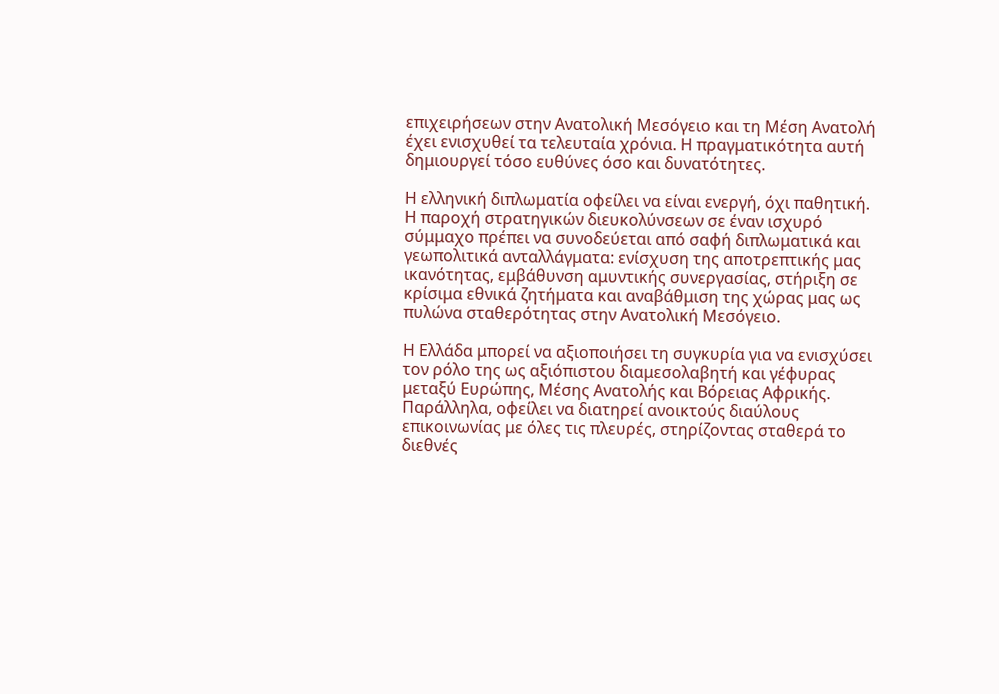επιχειρήσεων στην Ανατολική Μεσόγειο και τη Μέση Ανατολή έχει ενισχυθεί τα τελευταία χρόνια. Η πραγματικότητα αυτή δημιουργεί τόσο ευθύνες όσο και δυνατότητες.

Η ελληνική διπλωματία οφείλει να είναι ενεργή, όχι παθητική. Η παροχή στρατηγικών διευκολύνσεων σε έναν ισχυρό σύμμαχο πρέπει να συνοδεύεται από σαφή διπλωματικά και γεωπολιτικά ανταλλάγματα: ενίσχυση της αποτρεπτικής μας ικανότητας, εμβάθυνση αμυντικής συνεργασίας, στήριξη σε κρίσιμα εθνικά ζητήματα και αναβάθμιση της χώρας μας ως πυλώνα σταθερότητας στην Ανατολική Μεσόγειο.

Η Ελλάδα μπορεί να αξιοποιήσει τη συγκυρία για να ενισχύσει τον ρόλο της ως αξιόπιστου διαμεσολαβητή και γέφυρας μεταξύ Ευρώπης, Μέσης Ανατολής και Βόρειας Αφρικής. Παράλληλα, οφείλει να διατηρεί ανοικτούς διαύλους επικοινωνίας με όλες τις πλευρές, στηρίζοντας σταθερά το διεθνές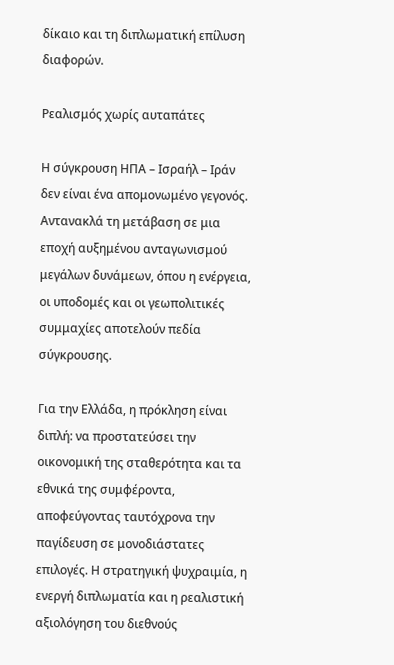δίκαιο και τη διπλωματική επίλυση διαφορών.

Ρεαλισμός χωρίς αυταπάτες

Η σύγκρουση ΗΠΑ – Ισραήλ – Ιράν δεν είναι ένα απομονωμένο γεγονός. Αντανακλά τη μετάβαση σε μια εποχή αυξημένου ανταγωνισμού μεγάλων δυνάμεων, όπου η ενέργεια, οι υποδομές και οι γεωπολιτικές συμμαχίες αποτελούν πεδία σύγκρουσης.

Για την Ελλάδα, η πρόκληση είναι διπλή: να προστατεύσει την οικονομική της σταθερότητα και τα εθνικά της συμφέροντα, αποφεύγοντας ταυτόχρονα την παγίδευση σε μονοδιάστατες επιλογές. Η στρατηγική ψυχραιμία, η ενεργή διπλωματία και η ρεαλιστική αξιολόγηση του διεθνούς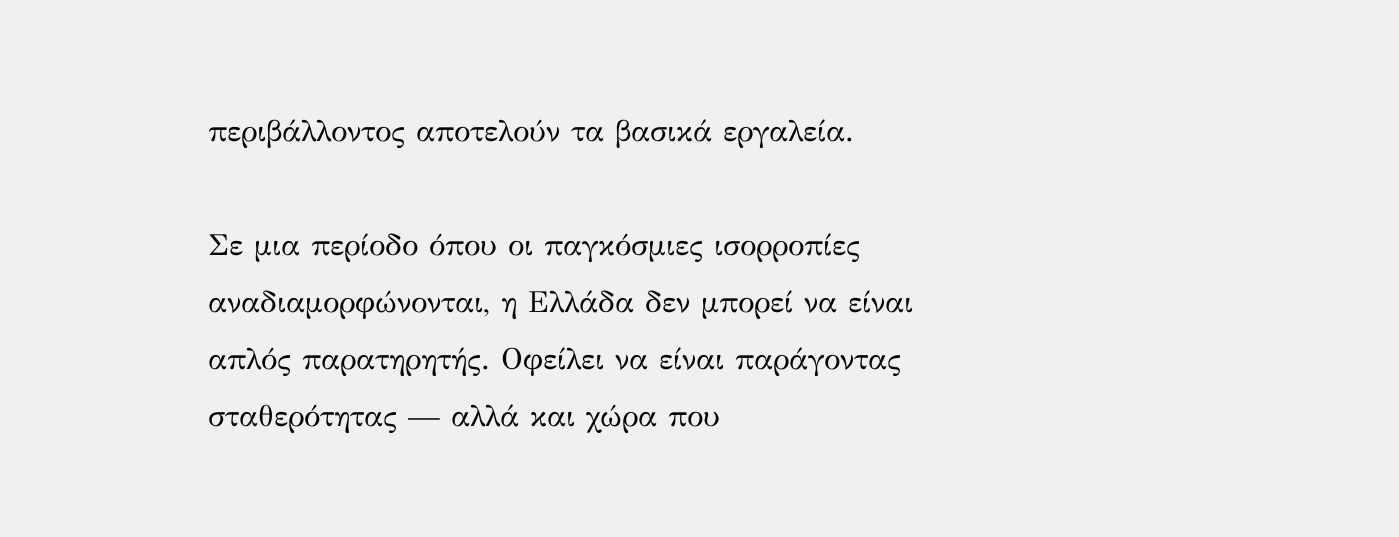περιβάλλοντος αποτελούν τα βασικά εργαλεία.

Σε μια περίοδο όπου οι παγκόσμιες ισορροπίες αναδιαμορφώνονται, η Ελλάδα δεν μπορεί να είναι απλός παρατηρητής. Οφείλει να είναι παράγοντας σταθερότητας — αλλά και χώρα που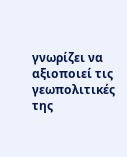γνωρίζει να αξιοποιεί τις γεωπολιτικές της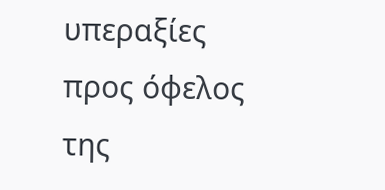υπεραξίες προς όφελος της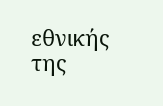εθνικής της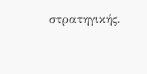στρατηγικής.